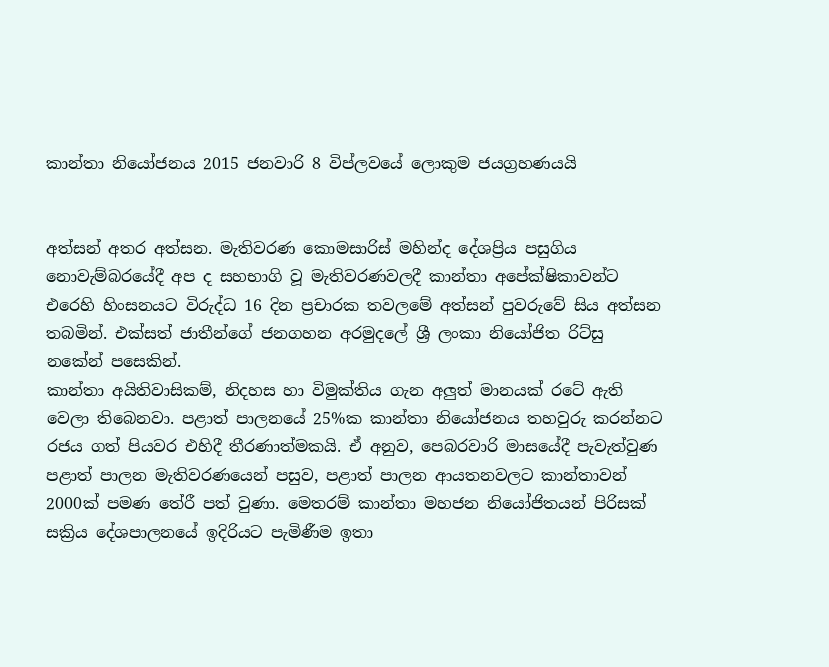කාන්තා නියෝජනය 2015 ජනවාරි 8 විප්ලවයේ ලොකුම ජයග්‍රහණයයි


අත්සන් අතර අත්සන. මැතිවරණ කොමසාරිස් මහින්ද දේශප්‍රිය පසුගිය නොවැම්බරයේදී අප ද සහභාගි වූ මැතිවරණවලදී කාන්තා අපේක්ෂිකාවන්ට එරෙහි හිංසනයට විරුද්ධ 16 දින ප්‍රචාරක තවලමේ අත්සන් පුවරුවේ සිය අත්සන තබමින්. එක්සත් ජාතීන්ගේ ජනගහන අරමුදලේ ශ්‍රී ලංකා නියෝජිත රිට්සු නකේන් පසෙකින්.
කාන්තා අයිතිවාසිකම්, නිදහස හා විමුක්තිය ගැන අලුත් මානයක් රටේ ඇති වෙලා තිබෙනවා. පළාත් පාලනයේ 25%ක කාන්තා නියෝජනය තහවුරු කරන්නට රජය ගත් පියවර එහිදී තීරණාත්මකයි. ඒ අනුව, පෙබරවාරි මාසයේදී පැවැත්වුණ පළාත් පාලන මැතිවරණයෙන් පසුව, පළාත් පාලන ආයතනවලට කාන්තාවන් 2000ක් පමණ තේරී පත් වුණා. මෙතරම් කාන්තා මහජන නියෝජිතයන් පිරිසක් සක්‍රිය දේශපාලනයේ ඉදිරියට පැමිණීම ඉතා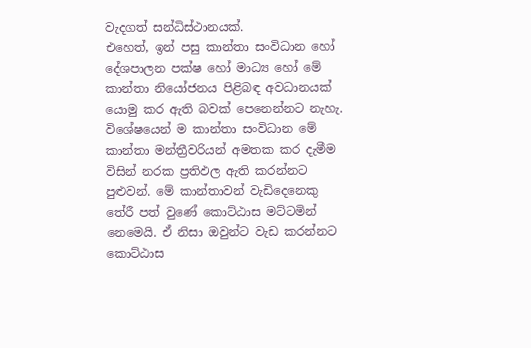වැදගත් සන්ධිස්ථානයක්.
එහෙත්, ඉන් පසු කාන්තා සංවිධාන හෝ දේශපාලන පක්ෂ හෝ මාධ්‍ය හෝ මේ කාන්තා නියෝජනය පිළිබඳ අවධානයක් යොමු කර ඇති බවක් පෙනෙන්නට නැහැ. විශේෂයෙන් ම කාන්තා සංවිධාන මේ කාන්තා මන්ත්‍රීවරියන් අමතක කර දැමීම විසින් නරක ප්‍ර‍තිඵල ඇති කරන්නට පුළුවන්. මේ කාන්තාවන් වැඩිදෙනෙකු තේරී පත් වුණේ කොට්ඨාස මට්ටමින් නෙමෙයි. ඒ නිසා ඔවුන්ට වැඩ කරන්නට කොට්ඨාස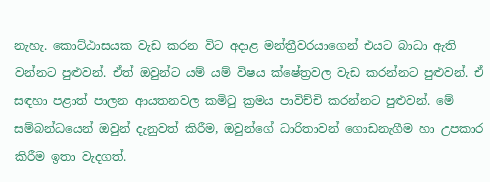නැහැ. කොට්ඨාසයක වැඩ කරන විට අදාළ මන්ත්‍රීවරයාගෙන් එයට බාධා ඇති වන්නට පුළුවන්. ඒත් ඔවුන්ට යම් යම් විෂය ක්ෂේත්‍ර‍වල වැඩ කරන්නට පුළුවන්. ඒ සඳහා පළාත් පාලන ආයතනවල කමිටු ක්‍ර‍මය පාවිච්චි කරන්නට පුළුවන්. මේ සම්බන්ධයෙන් ඔවුන් දැනුවත් කිරීම, ඔවුන්ගේ ධාරිතාවන් ගොඩනැගීම හා උපකාර කිරීම ඉතා වැදගත්.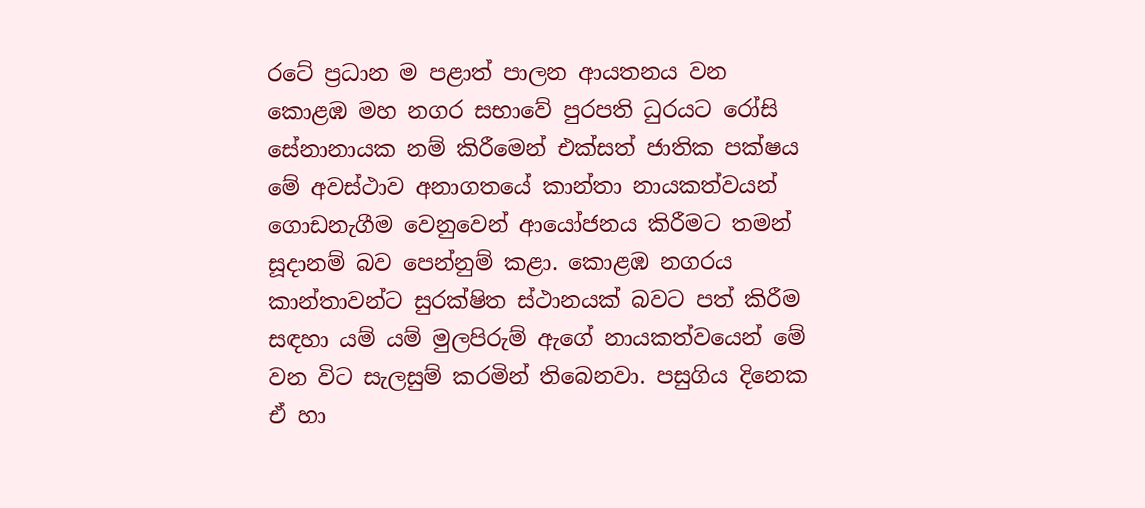රටේ ප්‍රධාන ම පළාත් පාලන ආයතනය වන කොළඹ මහ නගර සභාවේ පුරපති ධුරයට රෝසි සේනානායක නම් කිරීමෙන් එක්සත් ජාතික පක්ෂය මේ අවස්ථාව අනාගතයේ කාන්තා නායකත්වයන් ගොඩනැගීම වෙනුවෙන් ආයෝජනය කිරීමට තමන් සූදානම් බව පෙන්නුම් කළා. කොළඹ නගරය කාන්තාවන්ට සුරක්ෂිත ස්ථානයක් බවට පත් කිරීම සඳහා යම් යම් මුලපිරුම් ඇගේ නායකත්වයෙන් මේ වන විට සැලසුම් කරමින් තිබෙනවා. පසුගිය දිනෙක ඒ හා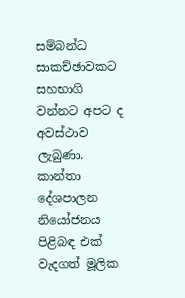සම්බන්ධ සාකච්ඡාවකට සහභාගි වන්නට අපට ද අවස්ථාව ලැබුණා.
කාන්තා දේශපාලන නියෝජනය පිළිබඳ එක් වැදගත් මූලික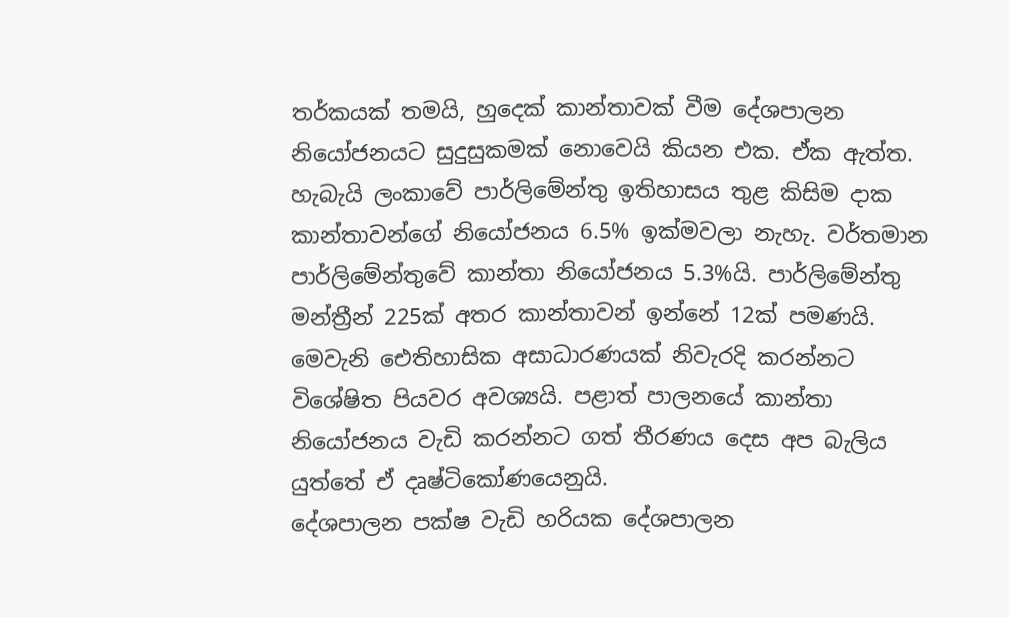තර්කයක් තමයි, හුදෙක් කාන්තාවක් වීම දේශපාලන නියෝජනයට සුදුසුකමක් නොවෙයි කියන එක. ඒක ඇත්ත. හැබැයි ලංකාවේ පාර්ලිමේන්තු ඉතිහාසය තුළ කිසිම දාක කාන්තාවන්ගේ නියෝජනය 6.5% ඉක්මවලා නැහැ. වර්තමාන පාර්ලිමේන්තුවේ කාන්තා නියෝජනය 5.3%යි. පාර්ලිමේන්තු මන්ත්‍රීන් 225ක් අතර කාන්තාවන් ඉන්නේ 12ක් පමණයි. මෙවැනි ඓතිහාසික අසාධාරණයක් නිවැරදි කරන්නට විශේෂිත පියවර අවශ්‍යයි. පළාත් පාලනයේ කාන්තා නියෝජනය වැඩි කරන්නට ගත් තීරණය දෙස අප බැලිය යුත්තේ ඒ දෘෂ්ටිකෝණයෙනුයි.
දේශපාලන පක්ෂ වැඩි හරියක දේශපාලන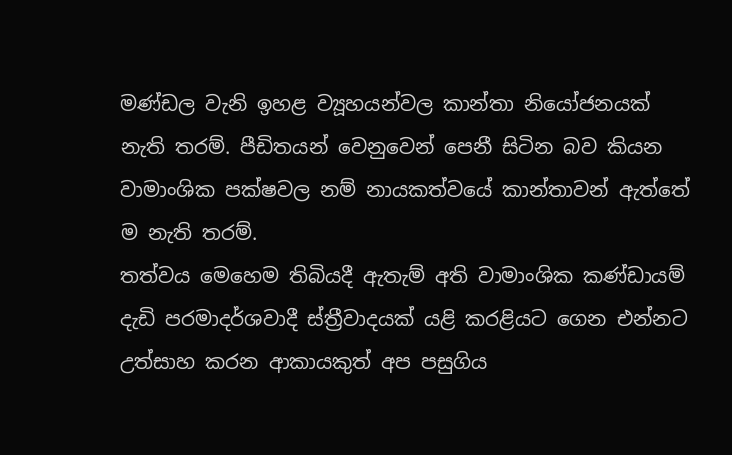මණ්ඩල වැනි ඉහළ ව්‍යූහයන්වල කාන්තා නියෝජනයක් නැති තරම්. පීඩිතයන් වෙනුවෙන් පෙනී සිටින බව කියන වාමාංශික පක්ෂවල නම් නායකත්වයේ කාන්තාවන් ඇත්තේ ම නැති තරම්.
තත්වය මෙහෙම තිබියදී ඇතැම් අති වාමාංශික කණ්ඩායම් දැඩි පරමාදර්ශවාදී ස්ත්‍රීවාදයක් යළි කරළියට ගෙන එන්නට උත්සාහ කරන ආකායකුත් අප පසුගිය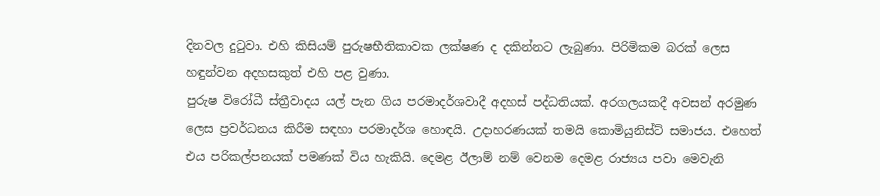දිනවල දුටුවා. එහි කිසියම් පුරුෂභීතිකාවක ලක්ෂණ ද දකින්නට ලැබුණා. පිරිමිකම බරක් ලෙස හඳුන්වන අදහසකුත් එහි පළ වුණා.
පුරුෂ විරෝධී ස්ත්‍රීවාදය යල් පැන ගිය පරමාදර්ශවාදී අදහස් පද්ධතියක්. අරගලයකදී අවසන් අරමුණ ලෙස ප්‍රවර්ධනය කිරීම සඳහා පරමාදර්ශ හොඳයි. උදාහරණයක් තමයි කොමියුනිස්ට් සමාජය. එහෙත් එය පරිකල්පනයක් පමණක් විය හැකියි. දෙමළ ඊලාම් නම් වෙනම දෙමළ රාජ්‍යය පවා මෙවැනි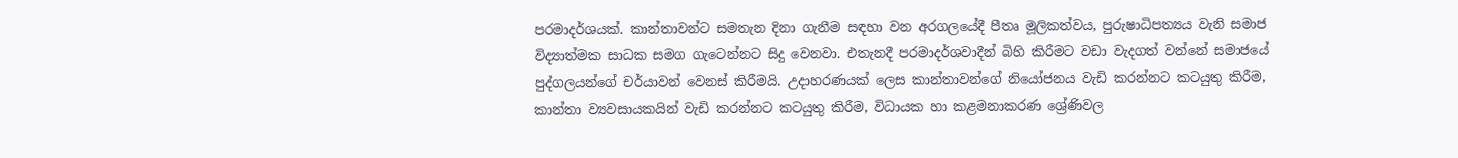පරමාදර්ශයක්. කාන්තාවන්ට සමතැන දිනා ගැනීම සඳහා වන අරගලයේදී පීතෘ මූලිකත්වය, පුරුෂාධිපත්‍යය වැනි සමාජ විද්‍යාත්මක සාධක සමග ගැටෙන්නට සිදු වෙනවා. එතැනදී පරමාදර්ශවාදීන් බිහි කිරීමට වඩා වැදගත් වන්නේ සමාජයේ පුද්ගලයන්ගේ චර්යාවන් වෙනස් කිරීමයි. උදාහරණයක් ලෙස කාන්තාවන්ගේ නියෝජනය වැඩි කරන්නට කටයුතු කිරීම, කාන්තා ව්‍යවසායකයින් වැඩි කරන්නට කටයුතු කිරීම, විධායක හා කළමනාකරණ ශ්‍රේණිවල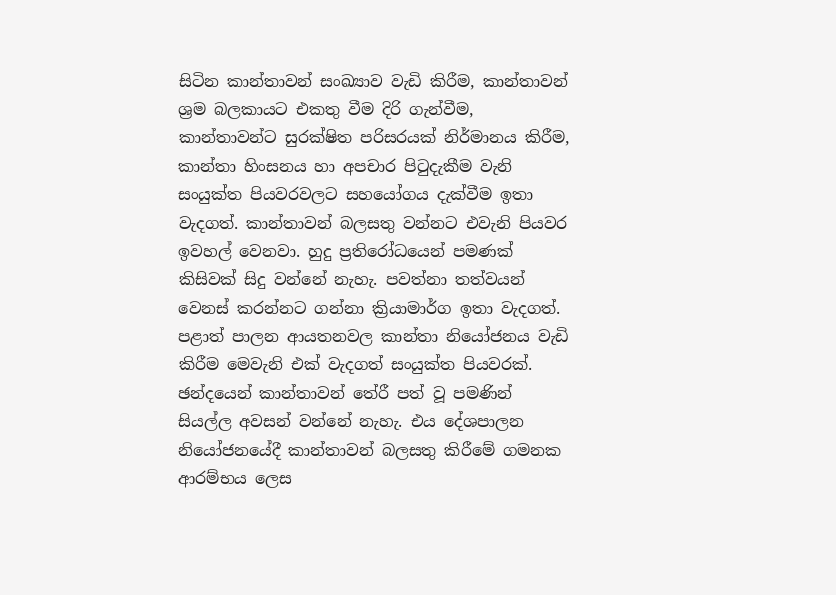සිටින කාන්තාවන් සංඛ්‍යාව වැඩි කිරීම, කාන්තාවන් ශ්‍රම බලකායට එකතු වීම දිරි ගැන්වීම, කාන්තාවන්ට සුරක්ෂිත පරිසරයක් නිර්මානය කිරීම, කාන්තා හිංසනය හා අපචාර පිටුදැකීම වැනි සංයුක්ත පියවරවලට සහයෝගය දැක්වීම ඉතා වැදගත්. කාන්තාවන් බලසතු වන්නට එවැනි පියවර ඉවහල් වෙනවා. හුදු ප්‍රතිරෝධයෙන් පමණක් කිසිවක් සිදු වන්නේ නැහැ. පවත්නා තත්වයන් වෙනස් කරන්නට ගන්නා ක්‍රියාමාර්ග ඉතා වැදගත්.
පළාත් පාලන ආයතනවල කාන්තා නියෝජනය වැඩි කිරීම මෙවැනි එක් වැදගත් සංයුක්ත පියවරක්. ඡන්දයෙන් කාන්තාවන් තේරී පත් වූ පමණින් සියල්ල අවසන් වන්නේ නැහැ. එය දේශපාලන නියෝජනයේදී කාන්තාවන් බලසතු කිරීමේ ගමනක ආරම්භය ලෙස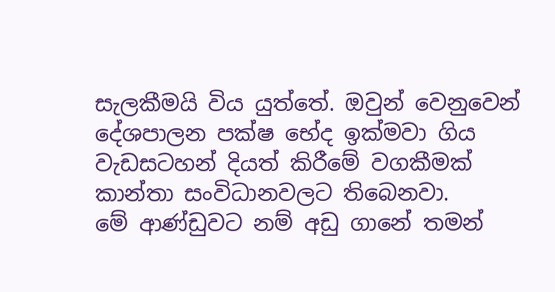සැලකීමයි විය යුත්තේ. ඔවුන් වෙනුවෙන් දේශපාලන පක්ෂ භේද ඉක්මවා ගිය වැඩසටහන් දියත් කිරීමේ වගකීමක් කාන්තා සංවිධානවලට තිබෙනවා.
මේ ආණ්ඩුවට නම් අඩු ගානේ තමන්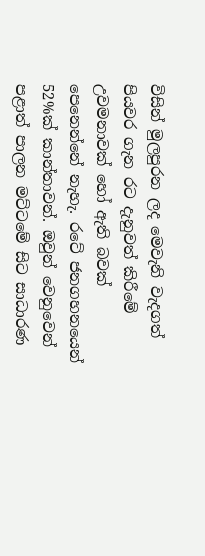විසින් මුලපුරන ලද මෙවැනි වැදගත් පියවර ගැන රට දැනුවත් කිරීමේ උවමනාවක් හෝ ඇති බවක් පෙනෙන්නේ නැහැ. රටේ ජනගහනයෙන් 52%ක් කාන්තාවන්. ඔවුන් වෙනුවෙන් පළාත් පාලන මට්ටමේ සිට සාධාරණ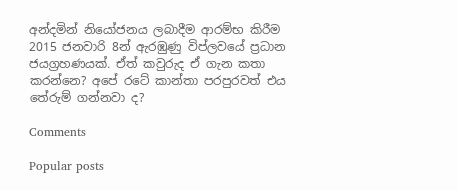අන්දමින් නියෝජනය ලබාදීම ආරම්භ කිරීම 2015 ජනවාරි 8න් ඇරඹුණු විප්ලවයේ ප්‍ර‍ධාන ජයග්‍ර‍හණයක්. ඒත් කවුරුද ඒ ගැන කතා කරන්නෙ? අපේ රටේ කාන්තා පරපුරවත් එය තේරුම් ගන්නවා ද?

Comments

Popular posts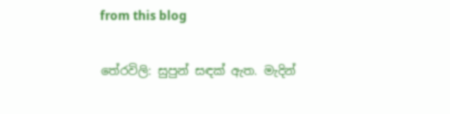from this blog

තේරවිලි: සුපුන් සඳක් ඇත. මැදින්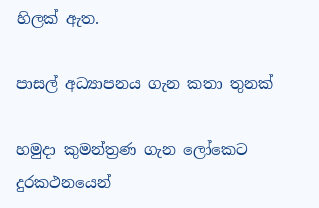හිලක් ඇත.

පාසල් අධ්‍යාපනය ගැන කතා තුනක්

හමුදා කුමන්ත්‍රණ ගැන ලෝකෙට දුරකථනයෙන්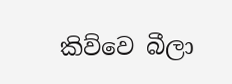කිව්වෙ බීලා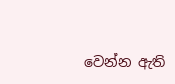වෙන්න ඇති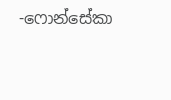-ෆොන්සේකා